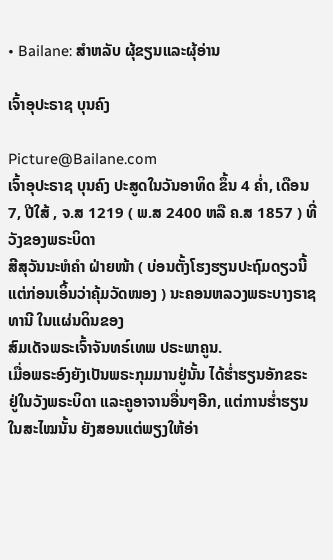• Bailane: ສຳຫລັບ ຜຸ້ຂຽນແລະຜຸ້ອ່ານ

ເຈົ້າອຸປະຣາຊ ບຸນຄົງ

Picture@Bailane.com
ເຈົ້າອຸປະຣາຊ ບຸນຄົງ ປະສູດໃນວັນອາທິດ ຂຶ້ນ 4 ຄໍ່າ, ເດືອນ 7, ປີໃສ້ , ຈ.ສ 1219 ( ພ.ສ 2400 ຫລື ຄ.ສ 1857 ) ທີ່ວັງຂອງພຣະບິດາ
ສີສຸວັນນະຫໍຄໍາ ຝ່າຍໜ້າ ( ບ່ອນຕັ້ງໂຮງຮຽນປະຖົມດຽວນີ້ ແຕ່ກ່ອນເອິ້ນວ່າຄຸ້ມວັດໜອງ ) ນະຄອນຫລວງພຣະບາງຣາຊທານີ ໃນແຜ່ນດິນຂອງ
ສົມເດັຈພຣະເຈົ້າຈັນທຣ໌ເທພ ປຣະພາຄູນ.
ເມື່ອພຣະອົງຍັງເປັນພຣະກຸມມານຢູ່ນັ້ນ ໄດ້ຮໍ່າຮຽນອັກຂຣະ ຢູ່ໃນວັງພຣະບິດາ ແລະຄູອາຈານອື່ນໆອີກ, ແຕ່ການຮໍ່າຮຽນໃນສະໄໝນັ້ນ ຍັງສອນແຕ່ພຽງໃຫ້ອ່າ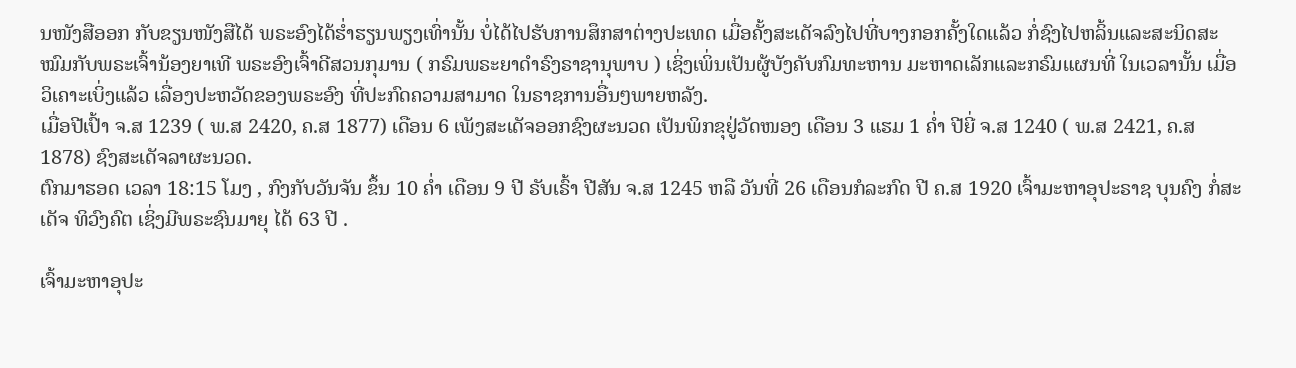ນໜັງສືອອກ ກັບຂຽນໜັງສືໄດ້ ພຣະອົງໄດ້ຮໍ່າຮຽນພຽງເທົ່ານັ້ນ ບໍ່ໄດ້ໄປຮັບການສຶກສາຕ່າງປະເທດ ເມື່ອຄັ້ງສະເດັຈລົງໄປທີ່ບາງກອກຄັ້ງໃດແລ້ວ ກໍ່ຊົງໄປຫລິ້ນແລະສະນິດສະໝົມກັບພຣະເຈົ້ານ້ອງຍາເທີ ພຣະອົງເຈົ້າດີສວນກຸມານ ( ກຣົມພຣະຍາດໍາຣົງຣາຊານຸພາບ ) ເຊິ່ງເພິ່ນເປັນຜູ້ບັງຄັບກົມທະຫານ ມະຫາດເລັກແລະກຣົມແຜນທີ່ ໃນເວລານັ້ນ ເມື່ອວິເຄາະເບິ່ງແລ້ວ ເລື່ອງປະຫວັດຂອງພຣະອົງ ທີ່ປະກົດຄວາມສາມາດ ໃນຣາຊການອື່ນໆພາຍຫລັງ.
ເມື່ອປີເປົ້າ ຈ.ສ 1239 ( ພ.ສ 2420, ຄ.ສ 1877) ເດືອນ 6 ເພັງສະເດັຈອອກຊົງຜະນວດ ເປັນພິກຂຸຢູ່ວັດໜອງ ເດືອນ 3 ແຮມ 1 ຄໍ່າ ປີຍີ່ ຈ.ສ 1240 ( ພ.ສ 2421, ຄ.ສ 1878) ຊົງສະເດັຈລາຜະນວດ.
ຕົກມາຮອດ ເວລາ 18:15 ໂມງ , ກົງກັບວັນຈັນ ຂຶ້ນ 10 ຄໍ່າ ເດືອນ 9 ປີ ຣັບເຣົ້າ ປີສັນ ຈ.ສ 1245 ຫລື ວັນທີ່ 26 ເດືອນກໍລະກົດ ປີ ຄ.ສ 1920 ເຈົ້າມະຫາອຸປະຣາຊ ບຸນຄົງ ກໍ່ສະເດັຈ ທິວົງຄົຕ ເຊິ່ງມີພຣະຊົນມາຍຸ ໄດ້ 63 ປີ .

ເຈົ້າມະຫາອຸປະ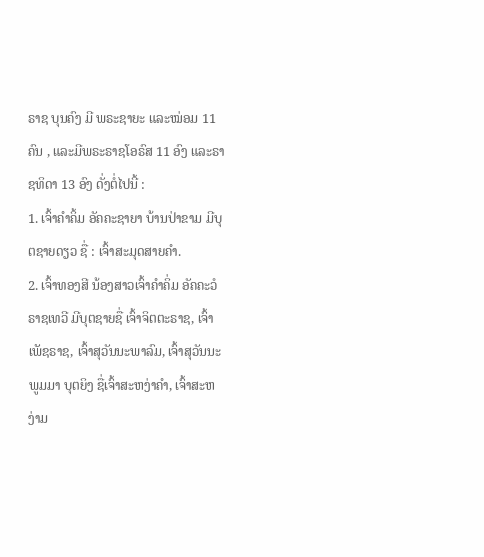ຣາຊ ບຸນຄົງ ມີ ພຣະຊາຍະ ແລະໝ່ອມ 11 ຄົນ , ແລະມີພຣະຣາຊໂອຣົສ 11 ອົງ ແລະຣາຊທິດາ 13 ອົງ ດັ່ງຕໍ່ໄປນີ້ :
1. ເຈົ້າຄໍາຄິ້ມ ອັຄຄະຊາຍາ ບ້ານປ່າຂາມ ມີບຸຕຊາຍດຽວ ຊື່ : ເຈົ້າສະມຸດສາຍຄໍາ.
2. ເຈົ້າທອງສີ ນ້ອງສາວເຈົ້າຄໍາຄິ່ມ ອັຄຄະວໍຣາຊເທວີ ມີບຸຕຊາຍຊື່ ເຈົ້າຈິຕຕະຣາຊ, ເຈົ້າເພັຊຣາຊ, ເຈົ້າສຸວັນນະພາລົມ, ເຈົ້າສຸວັນນະພູມມາ ບຸຕຍິງ ຊື່ເຈົ້າສະຫງ່າຄໍາ, ເຈົ້າສະຫງ່າມ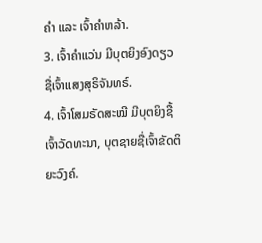ຄໍາ ແລະ ເຈົ້າຄໍາຫລ້າ.
3. ເຈົ້າຄໍາແວ່ນ ມີບຸຕຍິງອົງດຽວ ຊື່ເຈົ້າແສງສຸຣິຈັນທຣ໌.
4. ເຈົ້າໂສມຣັດສະໝີ ມີບຸຕຍິງຊື້ເຈົ້າວັດທະນາ, ບຸຕຊາຍຊື່ເຈົ້າຂັດຕິຍະວົງຄ໌.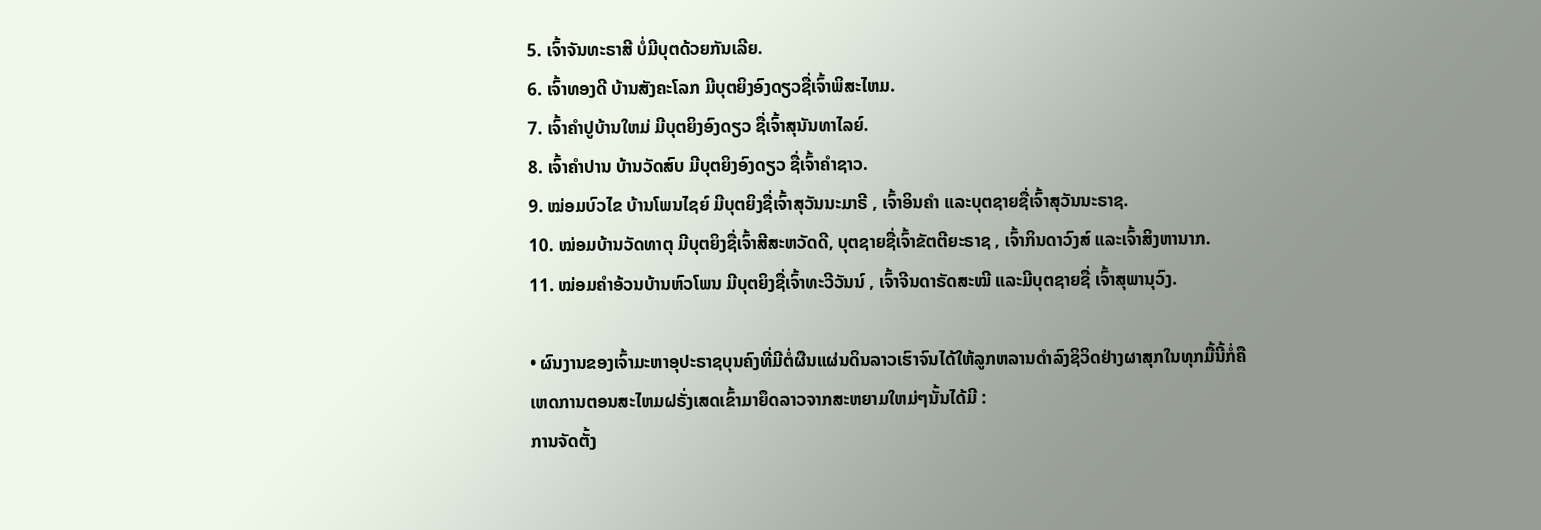5. ເຈົ້າຈັນທະຣາສີ ບໍ່ມີບຸຕດ້ວຍກັນເລີຍ.
6. ເຈົ້າທອງດີ ບ້ານສັງຄະໂລກ ມີບຸຕຍິງອົງດຽວຊື່ເຈົ້າພິສະໄຫມ.
7. ເຈົ້າຄໍາປູບ້ານໃຫມ່ ມີບຸຕຍິງອົງດຽວ ຊື່ເຈົ້າສຸນັນທາໄລຍ໌.
8. ເຈົ້າຄໍາປານ ບ້ານວັດສົບ ມີບຸຕຍິງອົງດຽວ ຊື່ເຈົ້າຄໍາຊາວ.
9. ໝ່ອມບົວໄຂ ບ້ານໂພນໄຊຍ໌ ມີບຸຕຍິງຊື່ເຈົ້າສຸວັນນະມາຣີ , ເຈົ້າອິນຄໍາ ແລະບຸຕຊາຍຊື່ເຈົ້າສຸວັນນະຣາຊ.
10. ໝ່ອມບ້ານວັດທາຕຸ ມີບຸຕຍິງຊື່ເຈົ້າສີສະຫວັດດີ, ບຸຕຊາຍຊື່ເຈົ້າຂັຕຕີຍະຣາຊ , ເຈົ້າກິນດາວົງສ໌ ແລະເຈົ້າສິງຫານາກ.
11. ໝ່ອມຄໍາອ້ວນບ້ານຫົວໂພນ ມີບຸຕຍິງຊື່ເຈົ້າທະວີວັນນ໌ , ເຈົ້າຈີນດາຣັດສະໝີ ແລະມີບຸຕຊາຍຊື່ ເຈົ້າສຸພານຸວົງ.

• ຜົນງານຂອງເຈົ້າມະຫາອຸປະຣາຊບຸນຄົງທີ່ມີຕໍ່ຜືນແຜ່ນດິນລາວເຮົາຈົນໄດ້ໃຫ້ລູກຫລານດໍາລົງຊິວິດຢ່າງຜາສຸກໃນທຸກມື້ນີ້ກໍ່ຄື
ເຫດການຕອນສະໄຫມຝຣັ່ງເສດເຂົ້າມາຍຶດລາວຈາກສະຫຍາມໃຫມ່ໆນັ້ນໄດ້ມີ :
ການຈັດຕັ້ງ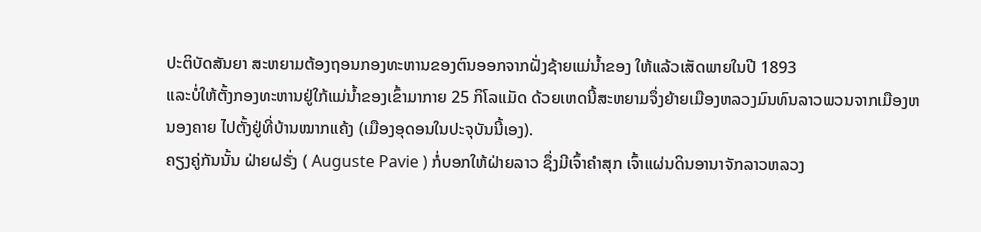ປະຕິບັດສັນຍາ ສະຫຍາມຕ້ອງຖອນກອງທະຫານຂອງຕົນອອກຈາກຝັ່ງຊ້າຍແມ່ນໍ້າຂອງ ໃຫ້ແລ້ວເສັດພາຍໃນປີ 1893
ແລະບໍ່ໃຫ້ຕັ້ງກອງທະຫານຢູ່ໃກ້ແມ່ນໍ້າຂອງເຂົ້າມາກາຍ 25 ກິໂລແມັດ ດ້ວຍເຫດນີ້ສະຫຍາມຈຶ່ງຍ້າຍເມືອງຫລວງມົນທົນລາວພວນຈາກເມືອງຫນອງຄາຍ ໄປຕັ້ງຢູ່ທີ່ບ້ານໝາກແຄ້ງ (ເມືອງອຸດອນໃນປະຈຸບັນນີ້ເອງ).
ຄຽງຄູ່ກັນນັ້ນ ຝ່າຍຝຣັ່ງ ( Auguste Pavie ) ກໍ່ບອກໃຫ້ຝ່າຍລາວ ຊຶ່ງມີເຈົ້າຄໍາສຸກ ເຈົ້າແຜ່ນດິນອານາຈັກລາວຫລວງ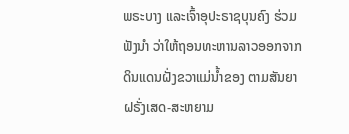ພຣະບາງ ແລະເຈົ້າອຸປະຣາຊບຸນຄົງ ຮ່ວມຟັງນໍາ ວ່າໃຫ້ຖອນທະຫານລາວອອກຈາກດິນແດນຝັ່ງຂວາແມ່ນໍ້າຂອງ ຕາມສັນຍາຝຣັ່ງເສດ-ສະຫຍາມ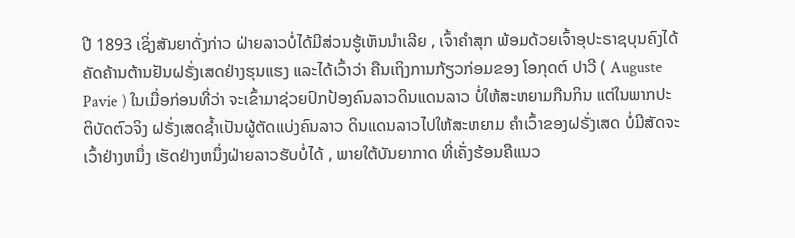ປີ 1893 ເຊິ່ງສັນຍາດັ່ງກ່າວ ຝ່າຍລາວບໍ່ໄດ້ມີສ່ວນຮູ້ເຫັນນໍາເລີຍ , ເຈົ້າຄໍາສຸກ ພ້ອມດ້ວຍເຈົ້າອຸປະຣາຊບຸນຄົງໄດ້ຄັດຄ້ານຕ້ານຢັນຝຣັ່ງເສດຢ່າງຮຸນແຮງ ແລະໄດ້ເວົ້າວ່າ ຄືນເຖິງການກ້ຽວກ່ອມຂອງ ໂອກຸດຕ໌ ປາວີ ( Auguste Pavie ) ໃນເມື່ອກ່ອນທີ່ວ່າ ຈະເຂົ້າມາຊ່ວຍປົກປ້ອງຄົນລາວດິນແດນລາວ ບໍ່ໃຫ້ສະຫຍາມກືນກິນ ແຕ່ໃນພາກປະຕິບັດຕົວຈິງ ຝຣັ່ງເສດຊໍ້າເປັນຜູ້ຕັດແບ່ງຄົນລາວ ດິນແດນລາວໄປໃຫ້ສະຫຍາມ ຄໍາເວົ້າຂອງຝຣັ່ງເສດ ບໍ່ມີສັດຈະເວົ້າຢ່າງຫນຶ່ງ ເຮັດຢ່າງຫນຶ່ງຝ່າຍລາວຮັບບໍ່ໄດ້ , ພາຍໃຕ້ບັນຍາກາດ ທີ່ເຄັ່ງຮ້ອນຄືແນວ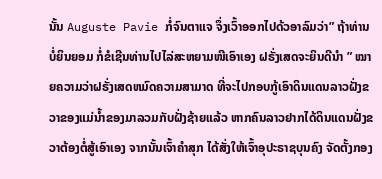ນັ້ນ Auguste Pavie ກໍ່ຈົນຕາແຈ ຈຶ່ງເວົ້າອອກໄປດ້ວອາລົມວ່າ” ຖ້າທ່ານບໍ່ຍິນຍອມ ກໍ່ຂໍເຊີນທ່ານໄປໄລ່ສະຫຍາມໜີເອົາເອງ ຝຣັ່ງເສດຈະຍິນດີນໍາ ” ໝາຍຄວາມວ່າຝຣັ່ງເສດຫມົດຄວາມສາມາດ ທີ່ຈະໄປກອບກູ້ເອົາດິນແດນລາວຝັ່ງຂວາຂອງແມ່ນໍ້າຂອງມາລວມກັບຝັ່ງຊ້າຍແລ້ວ ຫາກຄົນລາວຢາກໄດ້ດິນແດນຝັ່ງຂວາຕ້ອງຕໍ່ສູ້ເອົາເອງ ຈາກນັ້ນເຈົ້າຄໍາສຸກ ໄດ້ສັ່ງໃຫ້ເຈົ້າອຸປະຣາຊບຸນຄົງ ຈັດຕັ້ງກອງ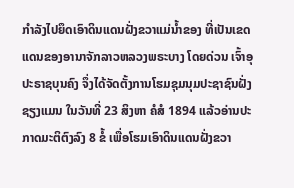ກໍາລັງໄປຍຶດເອົາດິນແດນຝັ່ງຂວາແມ່ນໍ້າຂອງ ທີ່ເປັນເຂດແດນຂອງອານາຈັກລາວຫລວງພຣະບາງ ໂດຍດ່ວນ ເຈົ້າອຸປະຣາຊບຸນຄົງ ຈຶ່ງໄດ້ຈັດຕັ້ງການໂຮມຊຸມນຸມປະຊາຊົນຝັ່ງຊຽງແມນ ໃນວັນທີ່ 23 ສິງຫາ ຄໍສໍ 1894 ແລ້ວອ່ານປະກາດມະຕິຕົງລົງ 8 ຂໍ້ ເພື່ອໂຮມເອົາດິນແດນຝັ່ງຂວາ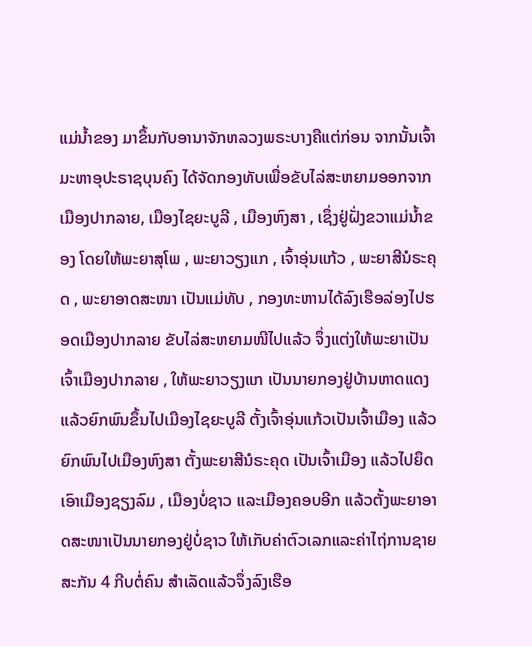ແມ່ນໍ້າຂອງ ມາຂຶ້ນກັບອານາຈັກຫລວງພຣະບາງຄືແຕ່ກ່ອນ ຈາກນັ້ນເຈົ້າມະຫາອຸປະຣາຊບຸນຄົງ ໄດ້ຈັດກອງທັບເພື່ອຂັບໄລ່ສະຫຍາມອອກຈາກເມືອງປາກລາຍ, ເມືອງໄຊຍະບູລີ , ເມືອງຫົງສາ , ເຊຶ່ງຢູ່ຝັ່ງຂວາແມ່ນໍ້າຂອງ ໂດຍໃຫ້ພະຍາສຸໂພ , ພະຍາວຽງແກ , ເຈົ້າອຸ່ນແກ້ວ , ພະຍາສີນໍຣະຄຸດ , ພະຍາອາດສະໜາ ເປັນແມ່ທັບ , ກອງທະຫານໄດ້ລົງເຮືອລ່ອງໄປຮອດເມືອງປາກລາຍ ຂັບໄລ່ສະຫຍາມໜີໄປແລ້ວ ຈຶ່ງແຕ່ງໃຫ້ພະຍາເປັນເຈົ້າເມືອງປາກລາຍ , ໃຫ້ພະຍາວຽງແກ ເປັນນາຍກອງຢູ່ບ້ານຫາດແດງ ແລ້ວຍົກພົນຂຶ້ນໄປເມືອງໄຊຍະບູລີ ຕັ້ງເຈົ້າອຸ່ນແກ້ວເປັນເຈົ້າເມືອງ ແລ້ວຍົກພົນໄປເມືອງຫົງສາ ຕັ້ງພະຍາສີນໍຣະຄຸດ ເປັນເຈົ້າເມືອງ ແລ້ວໄປຍຶດເອົາເມືອງຊຽງລົມ , ເມືອງບໍ່ຊາວ ແລະເມືອງຄອບອີກ ແລ້ວຕັ້ງພະຍາອາດສະໜາເປັນນາຍກອງຢູ່ບໍ່ຊາວ ໃຫ້ເກັບຄ່າຕົວເລກແລະຄ່າໄຖ່ການຊາຍສະກັນ 4 ກີບຕໍ່ຄົນ ສໍາເລັດແລ້ວຈຶ່ງລົງເຮືອ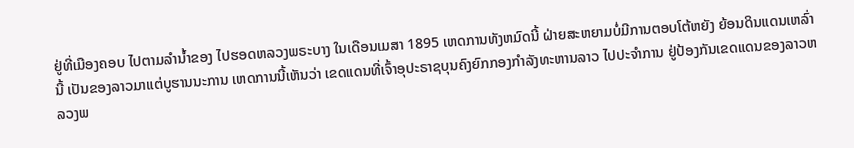ຢູ່ທີ່ເມືອງຄອບ ໄປຕາມລໍານໍ້າຂອງ ໄປຮອດຫລວງພຣະບາງ ໃນເດືອນເມສາ 1895 ເຫດການທັງຫມົດນີ້ ຝ່າຍສະຫຍາມບໍ່ມີການຕອບໂຕ້ຫຍັງ ຍ້ອນດິນແດນເຫລົ່ານີ້ ເປັນຂອງລາວມາແຕ່ບູຮານນະການ ເຫດການນີ້ເຫັນວ່າ ເຂດແດນທີ່ເຈົ້າອຸປະຣາຊບຸນຄົງຍົກກອງກໍາລັງທະຫານລາວ ໄປປະຈໍາການ ຢູ່ປ້ອງກັນເຂດແດນຂອງລາວຫລວງພ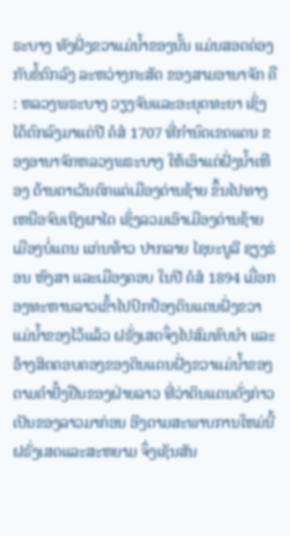ຣະບາງ ທັງຝັ່ງຂວາແມ່ນໍ້າຂອງນັ້ນ ແມ່ນສອດຄ່ອງກັບຂໍ້ຕົກລົງ ລະຫວ່າງກະສັດ ຂອງສາມອານາຈັກ ຄື : ຫລວງພຣະບາງ ວຽງຈັນແລະອະຍຸດທະຍາ ເຊິ່ງໄດ້ຕົກລົງມາແຕ່ປີ ຄໍສໍ 1707 ທີ່ກໍານົດເຂດແດນ ຂອງອານາຈັກຫລວງພຣະບາງ ໃຫ້ເອົາແຕ່ຝັ່ງນໍ້າເຫືອງ ດ້ານຕາເວັນຕົກແຕ່ເມືອງດ່ານຊ້າຍ ຂຶ້ນໄປທາງເຫນືອຈົນເຖິງຜາໄດ ເຊິ່ງລວມເອົາເມືອງດ່ານຊ້າຍ ເມືອງບໍ່ແຕນ ແກ່ນທ້າວ ປາກລາຍ ໄຊຍະບູລີ ຊຽງຮ່ອນ ຫົງສາ ແລະເມືອງຄອບ ໃນປີ ຄໍສໍ 1894 ເມື່ອກອງທະຫານລາວເຂົ້າໄປປົກປ້ອງດິນແດນຝັ່ງຂວາແມ່ນໍ້າຂອງໄວ້ແລ້ວ ຝຣັ່ງເສດຈຶ່ງໄປສົມທົບນໍາ ແລະອ້າງສິດຄອບຄອງຂອງດິນແດນຝັ່ງຂວາແມ່ນໍ້າຂອງ ຕາມຄໍາຢັ້ງຢືນຂອງຝ່າຍລາວ ທີ່ວ່າດິນແດນດັ່ງກ່າວ ເປັນຂອງລາວມາກ່ອນ ອີງຕາມສະພາບການໃຫມ່ນີ້ ຝຣັ່ງເສດແລະສະຫຍາມ ຈຶ່ງເຊັນສັນ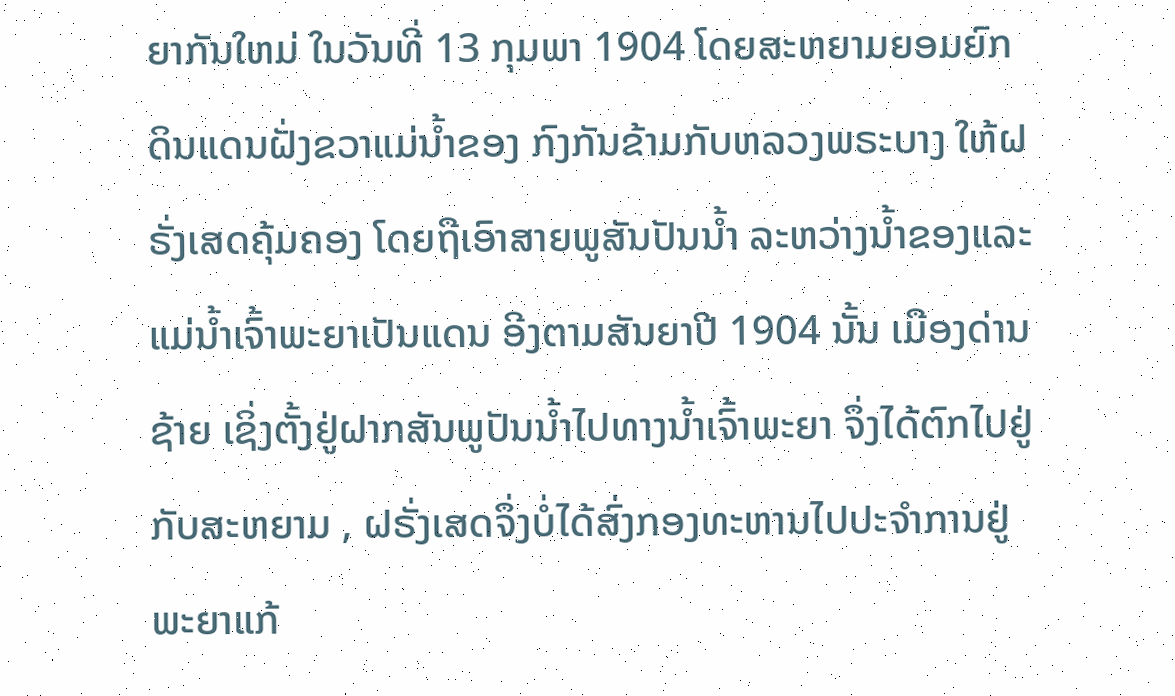ຍາກັນໃຫມ່ ໃນວັນທີ່ 13 ກຸມພາ 1904 ໂດຍສະຫຍາມຍອມຍົກດິນແດນຝັ່ງຂວາແມ່ນໍ້າຂອງ ກົງກັນຂ້າມກັບຫລວງພຣະບາງ ໃຫ້ຝຣັ່ງເສດຄຸ້ມຄອງ ໂດຍຖືເອົາສາຍພູສັນປັນນໍ້າ ລະຫວ່າງນໍ້າຂອງແລະແມ່ນໍ້າເຈົ້າພະຍາເປັນແດນ ອີງຕາມສັນຍາປີ 1904 ນັ້ນ ເມືອງດ່ານຊ້າຍ ເຊິ່ງຕັ້ງຢູ່ຝາກສັນພູປັນນໍ້າໄປທາງນໍ້າເຈົ້າພະຍາ ຈຶ່ງໄດ້ຕົກໄປຢູ່ກັບສະຫຍາມ , ຝຣັ່ງເສດຈຶ່ງບໍ່ໄດ້ສົ່ງກອງທະຫານໄປປະຈໍາການຢູ່ ພະຍາແກ້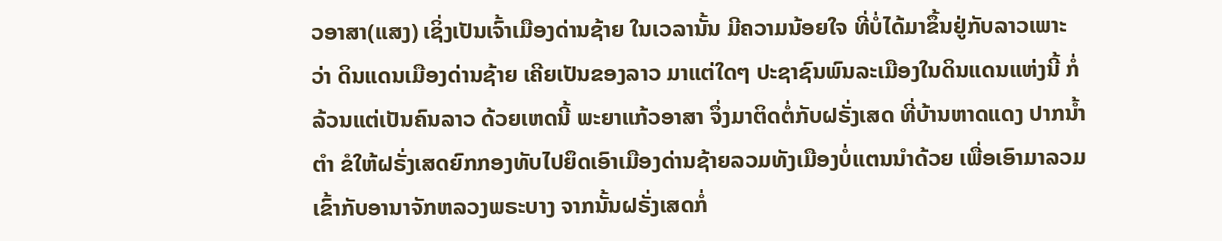ວອາສາ(ແສງ) ເຊິ່ງເປັນເຈົ້າເມືອງດ່ານຊ້າຍ ໃນເວລານັ້ນ ມີຄວາມນ້ອຍໃຈ ທີ່ບໍ່ໄດ້ມາຂຶ້ນຢູ່ກັບລາວເພາະວ່າ ດິນແດນເມືອງດ່ານຊ້າຍ ເຄີຍເປັນຂອງລາວ ມາແຕ່ໃດໆ ປະຊາຊົນພົນລະເມືອງໃນດິນແດນແຫ່ງນີ້ ກໍ່ລ້ວນແຕ່ເປັນຄົນລາວ ດ້ວຍເຫດນີ້ ພະຍາແກ້ວອາສາ ຈຶ່ງມາຕິດຕໍ່ກັບຝຣັ່ງເສດ ທີ່ບ້ານຫາດແດງ ປາກນໍ້າຕໍາ ຂໍໃຫ້ຝຣັ່ງເສດຍົກກອງທັບໄປຍຶດເອົາເມືອງດ່ານຊ້າຍລວມທັງເມືອງບໍ່ແຕນນໍາດ້ວຍ ເພື່ອເອົາມາລວມເຂົ້າກັບອານາຈັກຫລວງພຣະບາງ ຈາກນັ້ນຝຣັ່ງເສດກໍ່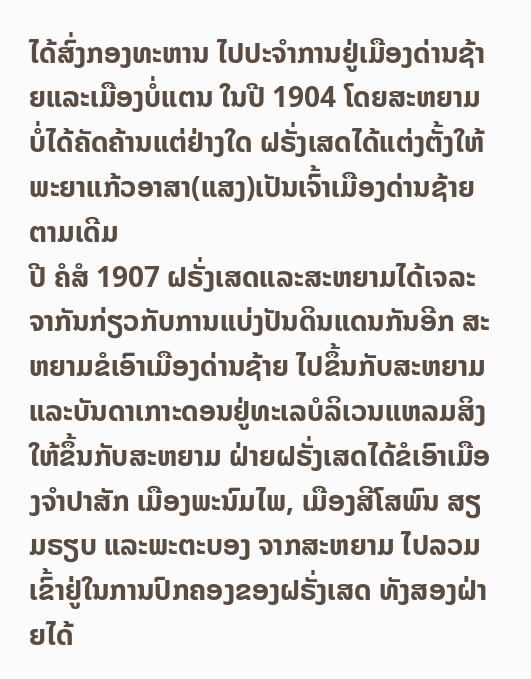ໄດ້ສົ່ງກອງທະຫານ ໄປປະຈໍາການຢູ່ເມືອງດ່ານຊ້າຍແລະເມືອງບໍ່ແຕນ ໃນປີ 1904 ໂດຍສະຫຍາມບໍ່ໄດ້ຄັດຄ້ານແຕ່ຢ່າງໃດ ຝຣັ່ງເສດໄດ້ແຕ່ງຕັ້ງໃຫ້ພະຍາແກ້ວອາສາ(ແສງ)ເປັນເຈົ້າເມືອງດ່ານຊ້າຍຕາມເດີມ
ປີ ຄໍສໍ 1907 ຝຣັ່ງເສດແລະສະຫຍາມໄດ້ເຈລະຈາກັນກ່ຽວກັບການແບ່ງປັນດິນແດນກັນອີກ ສະຫຍາມຂໍເອົາເມືອງດ່ານຊ້າຍ ໄປຂຶ້ນກັບສະຫຍາມ ແລະບັນດາເກາະດອນຢູ່ທະເລບໍລິເວນແຫລມສິງ ໃຫ້ຂຶ້ນກັບສະຫຍາມ ຝ່າຍຝຣັ່ງເສດໄດ້ຂໍເອົາເມືອງຈໍາປາສັກ ເມືອງພະນົມໄພ, ເມືອງສີໂສພົນ ສຽມຣຽບ ແລະພະຕະບອງ ຈາກສະຫຍາມ ໄປລວມເຂົ້າຢູ່ໃນການປົກຄອງຂອງຝຣັ່ງເສດ ທັງສອງຝ່າຍໄດ້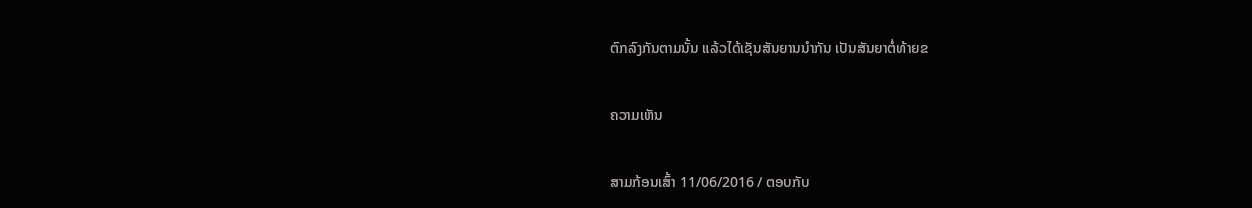ຕົກລົງກັນຕາມນັ້ນ ແລ້ວໄດ້ເຊັນສັນຍານນໍາກັນ ເປັນສັນຍາຕໍ່ທ້າຍຂ

ຄວາມເຫັນ

ສາມກ້ອນເສົ້າ 11/06/2016 / ຕອບກັບ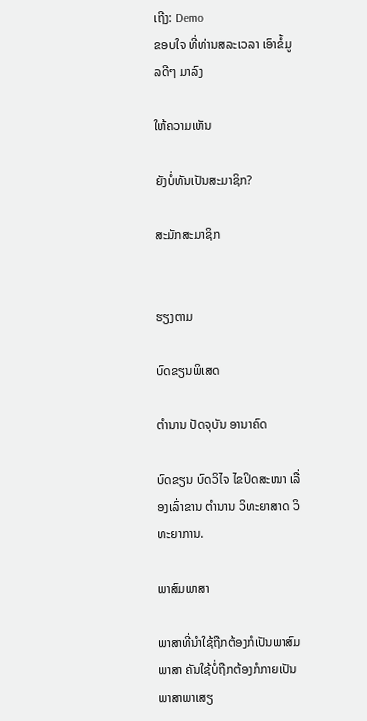ເຖີງ: Demo
ຂອບໃຈ ທີ່ທ່ານສລະເວລາ ເອົາຂໍ້ມູລດີໆ ມາລົງ

ໃຫ້ຄວາມເຫັນ

ຍັງບໍ່ທັນເປັນສະມາຊິກ?

ສະມັກສະມາຊິກ


ຮຽງຕາມ

ບົດຂຽນພິເສດ

ຕໍານານ ປັດຈຸບັນ ອານາຄົດ

ບົດຂຽນ ບົດວິໄຈ ໄຂປິດສະໜາ ເລື່ອງເລົ່າຂານ ຕໍານານ ວິທະຍາສາດ ວິທະຍາການ.

ພາສົມພາສາ

ພາສາທີ່ນໍາໃຊ້ຖືກຕ້ອງກໍເປັນພາສົມພາສາ ຄັນໃຊ້ບໍ່ຖືກຕ້ອງກໍກາຍເປັນພາສາພາເສຽ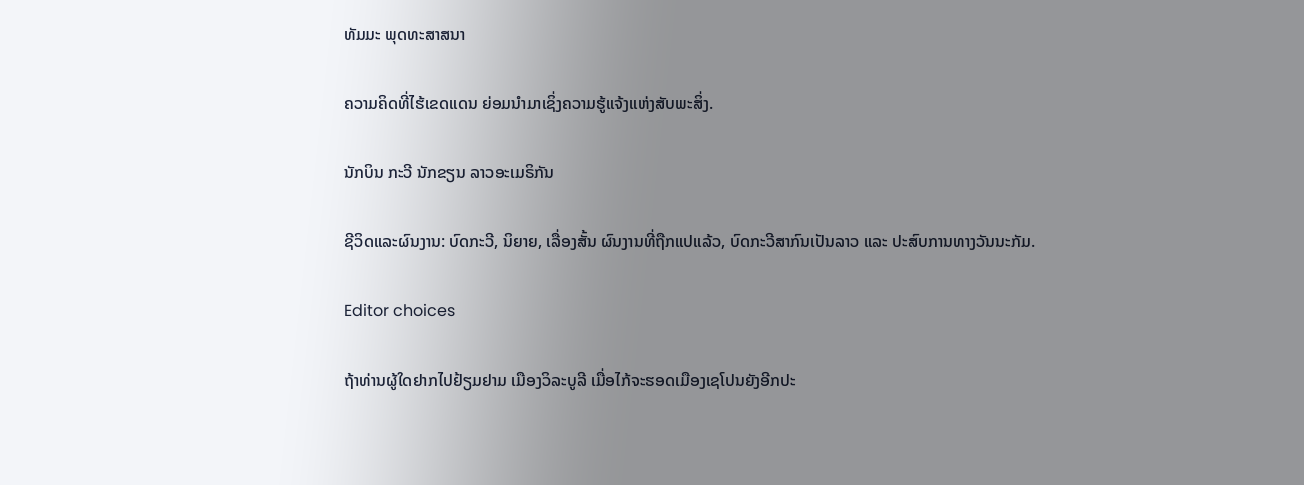ທັມມະ ພຸດທະສາສນາ

ຄວາມຄິດທີ່ໄຮ້ເຂດແດນ ຍ່ອມນໍາມາເຊິ່ງຄວາມຮູ້ແຈ້ງແຫ່ງສັບພະສິ່ງ.

ນັກບິນ ກະວີ ນັກຂຽນ ລາວອະເມຣິກັນ

ຊີວິດແລະຜົນງານ: ບົດກະວີ, ນິຍາຍ, ເລື່ອງສັ້ນ ຜົນງານທີ່ຖືກແປແລ້ວ, ບົດກະວີສາກົນເປັນລາວ ແລະ ປະສົບການທາງວັນນະກັມ.

Editor choices

ຖ້າທ່ານຜູ້ໃດຢາກໄປຢ້ຽມຢາມ ເມືອງວິລະບູລີ ເມື່ອໄກ້ຈະຮອດເມືອງເຊໂປນຍັງອີກປະ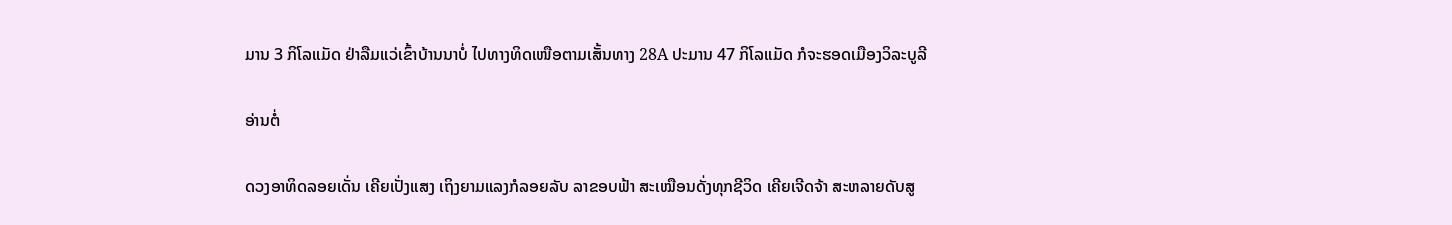ມານ 3 ກິໂລແມັດ ຢ່າລືມແວ່ເຂົ້າບ້ານນາບໍ່ ໄປທາງທິດເໜືອຕາມເສັ້ນທາງ 28A ປະມານ 47 ກິໂລແມັດ ກໍຈະຮອດເມືອງວິລະບູລີ

ອ່ານຕໍ່

ດວງອາທິດລອຍເດັ່ນ ເຄີຍເປັ່ງແສງ ເຖິງຍາມແລງກໍລອຍລັບ ລາຂອບຟ້າ ສະເໝືອນດັ່ງທຸກຊີວິດ ເຄີຍເຈີດຈ້າ ສະຫລາຍດັບສູ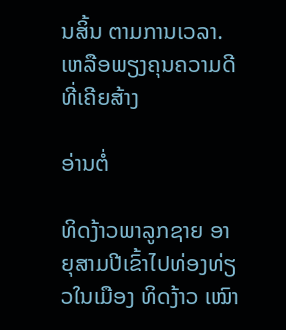ນສິ້ນ ຕາມການເວລາ. ເຫລືອພຽງຄຸນຄວາມດີ ທີ່ເຄີຍສ້າງ

ອ່ານຕໍ່

ທິດງ້າວພາລູກຊາຍ ອາຍຸສາມປີເຂົ້າໄປທ່ອງທ່ຽວໃນເມືອງ ທິດງ້າວ ເໝົາ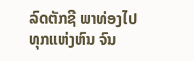ລົດຕັກຊີ ພາທ່ອງໄປທຸກແຫ່ງຫົນ ຈົນ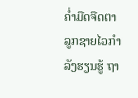ຄໍ່າມືດຈືດຕາ ລູກຊາຍໄວກໍາລັງຮຽນຮູ້ ຖາ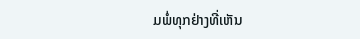ມພໍ່ທຸກຢ່າງທີ່ເຫັນ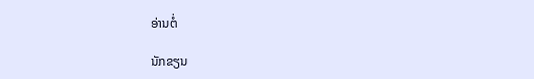ອ່ານຕໍ່

ນັກຂຽນ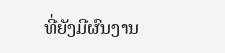ທີ່ຍັງມີຜົນງານ